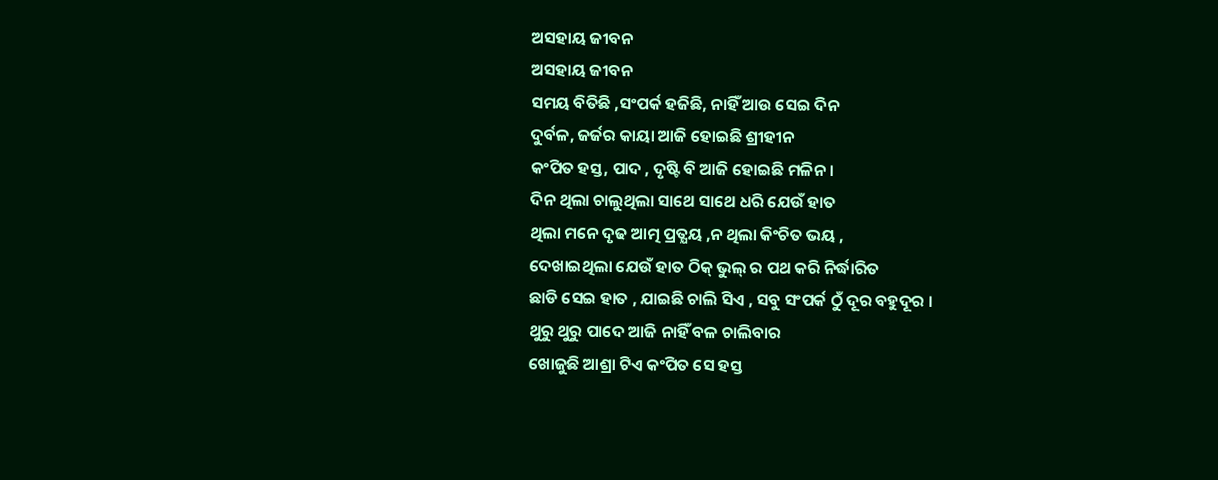ଅସହାୟ ଜୀବନ
ଅସହାୟ ଜୀବନ
ସମୟ ବିତିଛି ,ସଂପର୍କ ହଜିଛି, ନାହିଁ ଆଉ ସେଇ ଦିନ
ଦୁର୍ବଳ, ଜର୍ଜର କାୟା ଆଜି ହୋଇଛି ଶ୍ରୀହୀନ
କଂପିତ ହସ୍ତ, ପାଦ , ଦୃଷ୍ଟି ବି ଆଜି ହୋଇଛି ମଳିନ ।
ଦିନ ଥିଲା ଚାଲୁଥିଲା ସାଥେ ସାଥେ ଧରି ଯେଉଁ ହାତ
ଥିଲା ମନେ ଦୃଢ ଆତ୍ମ ପ୍ରତ୍ଯୟ ,ନ ଥିଲା କିଂଚିତ ଭୟ ,
ଦେଖାଇଥିଲା ଯେଉଁ ହାତ ଠିକ୍ ଭୁଲ୍ ର ପଥ କରି ନିର୍ଦ୍ଧାରିତ
ଛାଡି ସେଇ ହାତ , ଯାଇଛି ଚାଲି ସିଏ , ସବୁ ସଂପର୍କ ଠୁଁ ଦୂର ବହୁଦୂର ।
ଥୁରୁ ଥୁରୁ ପାଦେ ଆଜି ନାହିଁ ବଳ ଚାଲିବାର
ଖୋଜୁଛି ଆଶ୍ରା ଟିଏ କଂପିତ ସେ ହସ୍ତ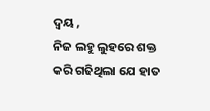ଦ୍ବୟ ,
ନିଜ ଲହୁ ଲୁହରେ ଶକ୍ତ କରି ଗଢିଥିଲା ଯେ ହାତ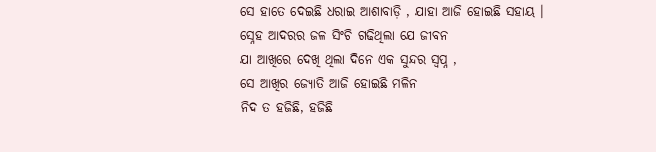ସେ ହାତେ ଦେଇଛି ଧରାଇ ଆଶାବାଡ଼ି , ଯାହା ଆଜି ହୋଇଛି ସହାୟ ।
ସ୍ନେହ ଆଦରର ଜଳ ସିଂଚି ଗଢିଥିଲା ଯେ ଜୀବନ
ଯା ଆଖିରେ ଦେଖି ଥିଲା ଦିନେ ଏକ ସୁନ୍ଦର ସ୍ବପ୍ନ ,
ସେ ଆଖିର ଜ୍ଯୋତି ଆଜି ହୋଇଛି ମଳିନ
ନିଦ ତ ହଜିଛି, ହଜିଛି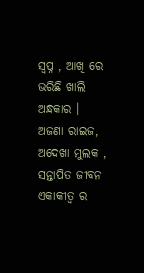ସ୍ବପ୍ନ , ଆଖି ରେ ଭରିଛି ଖାଲି ଅନ୍ଧକାର ।
ଅଜଣା ରାଇଜ, ଅଦେଖା ମୁଲକ , ସନ୍ତାପିତ ଜୀବନ
ଏକାକୀତ୍ବ ର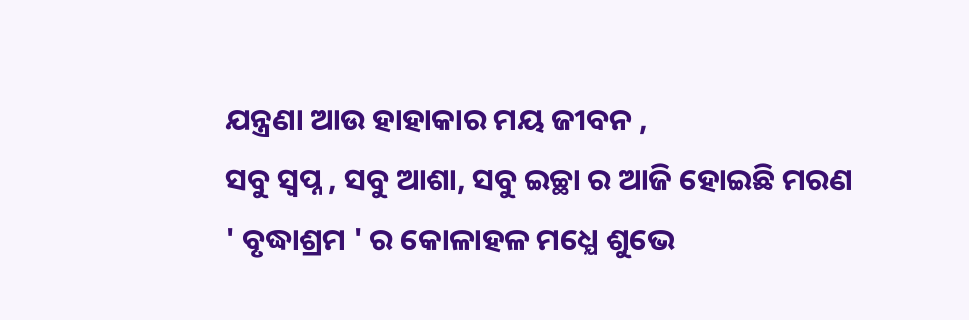ଯନ୍ତ୍ରଣା ଆଉ ହାହାକାର ମୟ ଜୀବନ ,
ସବୁ ସ୍ବପ୍ନ , ସବୁ ଆଶା, ସବୁ ଇଚ୍ଛା ର ଆଜି ହୋଇଛି ମରଣ
' ବୃଦ୍ଧାଶ୍ରମ ' ର କୋଳାହଳ ମଧ୍ଯେ ଶୁଭେ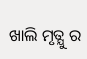ଖାଲି ମୃତ୍ଯୁ ର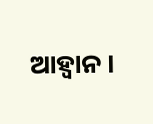ଆହ୍ବାନ ।